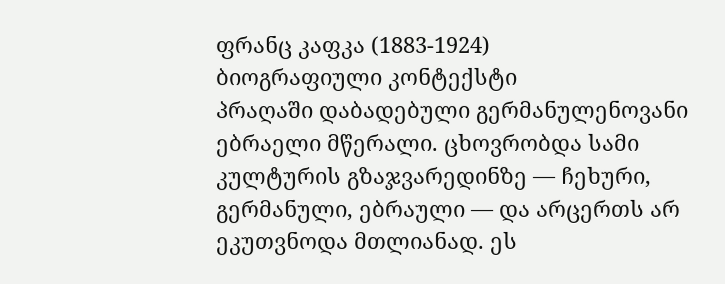ფრანც კაფკა (1883-1924)
ბიოგრაფიული კონტექსტი
პრაღაში დაბადებული გერმანულენოვანი ებრაელი მწერალი. ცხოვრობდა სამი კულტურის გზაჯვარედინზე — ჩეხური, გერმანული, ებრაული — და არცერთს არ ეკუთვნოდა მთლიანად. ეს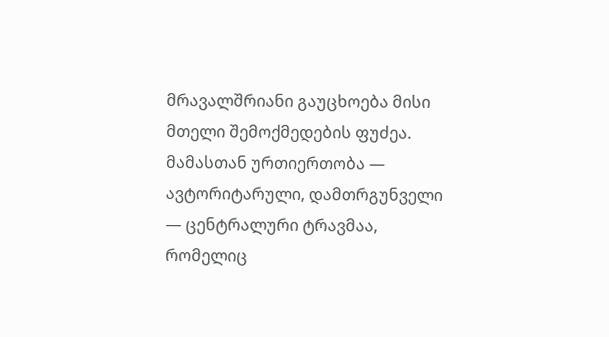მრავალშრიანი გაუცხოება მისი მთელი შემოქმედების ფუძეა. მამასთან ურთიერთობა — ავტორიტარული, დამთრგუნველი — ცენტრალური ტრავმაა, რომელიც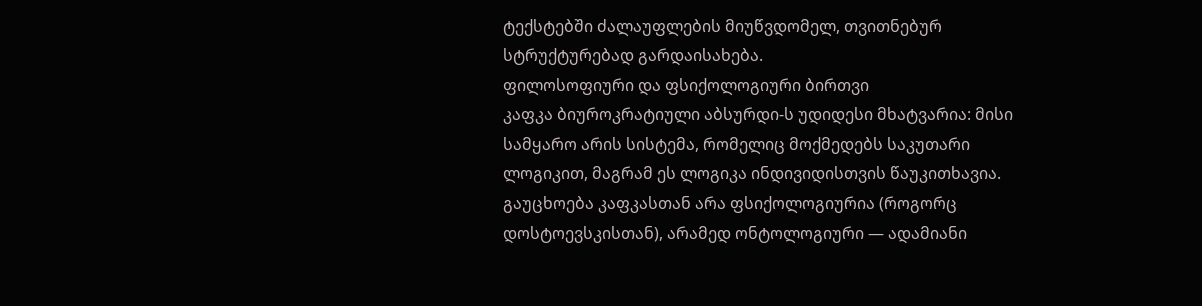ტექსტებში ძალაუფლების მიუწვდომელ, თვითნებურ სტრუქტურებად გარდაისახება.
ფილოსოფიური და ფსიქოლოგიური ბირთვი
კაფკა ბიუროკრატიული აბსურდი-ს უდიდესი მხატვარია: მისი სამყარო არის სისტემა, რომელიც მოქმედებს საკუთარი ლოგიკით, მაგრამ ეს ლოგიკა ინდივიდისთვის წაუკითხავია. გაუცხოება კაფკასთან არა ფსიქოლოგიურია (როგორც დოსტოევსკისთან), არამედ ონტოლოგიური — ადამიანი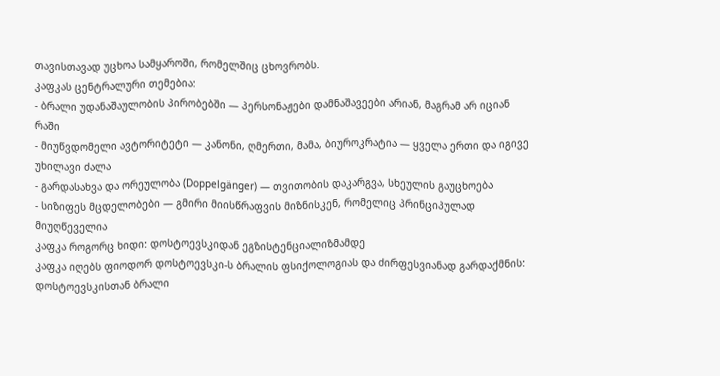თავისთავად უცხოა სამყაროში, რომელშიც ცხოვრობს.
კაფკას ცენტრალური თემებია:
- ბრალი უდანაშაულობის პირობებში — პერსონაჟები დამნაშავეები არიან, მაგრამ არ იციან რაში
- მიუწვდომელი ავტორიტეტი — კანონი, ღმერთი, მამა, ბიუროკრატია — ყველა ერთი და იგივე უხილავი ძალა
- გარდასახვა და ორეულობა (Doppelgänger) — თვითობის დაკარგვა, სხეულის გაუცხოება
- სიზიფეს მცდელობები — გმირი მიისწრაფვის მიზნისკენ, რომელიც პრინციპულად მიუღწეველია
კაფკა როგორც ხიდი: დოსტოევსკიდან ეგზისტენციალიზმამდე
კაფკა იღებს ფიოდორ დოსტოევსკი-ს ბრალის ფსიქოლოგიას და ძირფესვიანად გარდაქმნის: დოსტოევსკისთან ბრალი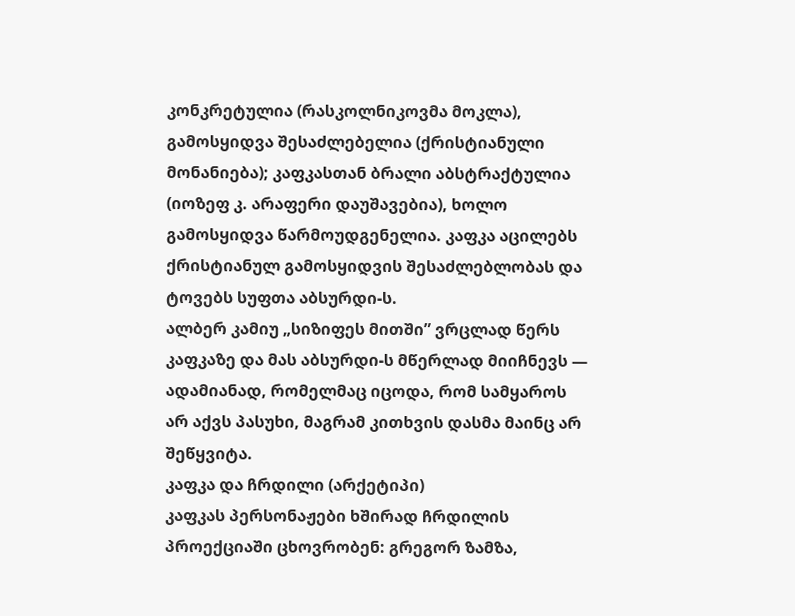კონკრეტულია (რასკოლნიკოვმა მოკლა), გამოსყიდვა შესაძლებელია (ქრისტიანული მონანიება); კაფკასთან ბრალი აბსტრაქტულია (იოზეფ კ. არაფერი დაუშავებია), ხოლო გამოსყიდვა წარმოუდგენელია. კაფკა აცილებს ქრისტიანულ გამოსყიდვის შესაძლებლობას და ტოვებს სუფთა აბსურდი-ს.
ალბერ კამიუ „სიზიფეს მითში” ვრცლად წერს კაფკაზე და მას აბსურდი-ს მწერლად მიიჩნევს — ადამიანად, რომელმაც იცოდა, რომ სამყაროს არ აქვს პასუხი, მაგრამ კითხვის დასმა მაინც არ შეწყვიტა.
კაფკა და ჩრდილი (არქეტიპი)
კაფკას პერსონაჟები ხშირად ჩრდილის პროექციაში ცხოვრობენ: გრეგორ ზამზა,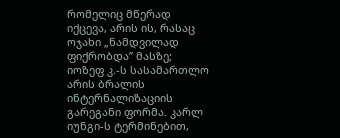რომელიც მწერად იქცევა, არის ის, რასაც ოჯახი „ნამდვილად ფიქრობდა” მასზე; იოზეფ კ.-ს სასამართლო არის ბრალის ინტერნალიზაციის გარეგანი ფორმა. კარლ იუნგი-ს ტერმინებით,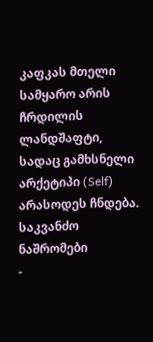კაფკას მთელი სამყარო არის ჩრდილის ლანდშაფტი, სადაც გამხსნელი არქეტიპი (Self) არასოდეს ჩნდება.
საკვანძო ნაშრომები
-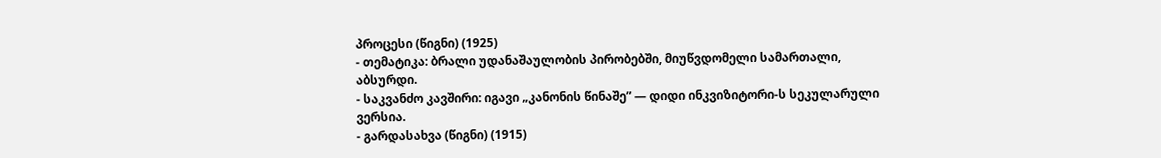პროცესი (წიგნი) (1925)
- თემატიკა: ბრალი უდანაშაულობის პირობებში, მიუწვდომელი სამართალი, აბსურდი.
- საკვანძო კავშირი: იგავი „კანონის წინაშე” — დიდი ინკვიზიტორი-ს სეკულარული ვერსია.
- გარდასახვა (წიგნი) (1915)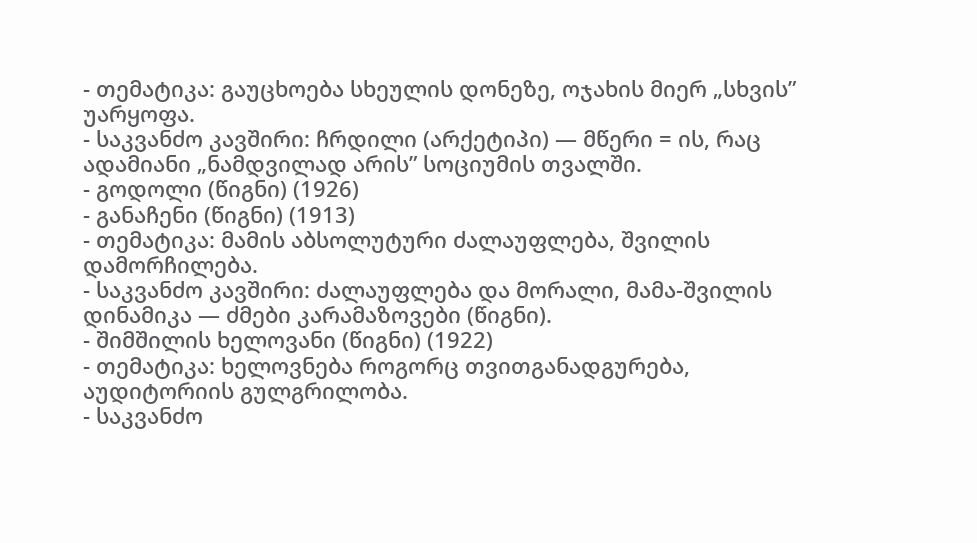- თემატიკა: გაუცხოება სხეულის დონეზე, ოჯახის მიერ „სხვის” უარყოფა.
- საკვანძო კავშირი: ჩრდილი (არქეტიპი) — მწერი = ის, რაც ადამიანი „ნამდვილად არის” სოციუმის თვალში.
- გოდოლი (წიგნი) (1926)
- განაჩენი (წიგნი) (1913)
- თემატიკა: მამის აბსოლუტური ძალაუფლება, შვილის დამორჩილება.
- საკვანძო კავშირი: ძალაუფლება და მორალი, მამა-შვილის დინამიკა — ძმები კარამაზოვები (წიგნი).
- შიმშილის ხელოვანი (წიგნი) (1922)
- თემატიკა: ხელოვნება როგორც თვითგანადგურება, აუდიტორიის გულგრილობა.
- საკვანძო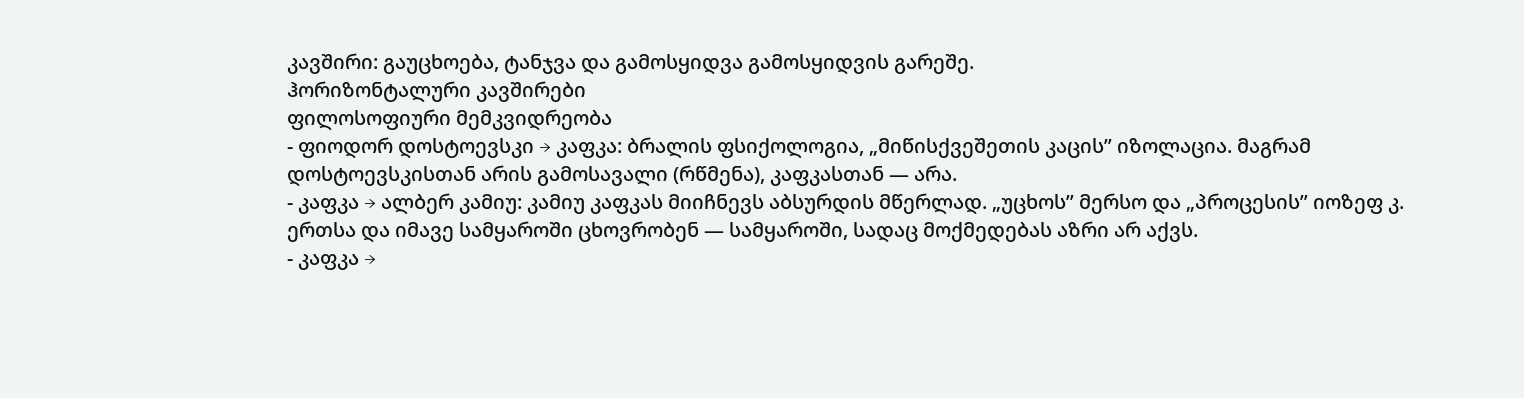კავშირი: გაუცხოება, ტანჯვა და გამოსყიდვა გამოსყიდვის გარეშე.
ჰორიზონტალური კავშირები
ფილოსოფიური მემკვიდრეობა
- ფიოდორ დოსტოევსკი → კაფკა: ბრალის ფსიქოლოგია, „მიწისქვეშეთის კაცის” იზოლაცია. მაგრამ დოსტოევსკისთან არის გამოსავალი (რწმენა), კაფკასთან — არა.
- კაფკა → ალბერ კამიუ: კამიუ კაფკას მიიჩნევს აბსურდის მწერლად. „უცხოს” მერსო და „პროცესის” იოზეფ კ. ერთსა და იმავე სამყაროში ცხოვრობენ — სამყაროში, სადაც მოქმედებას აზრი არ აქვს.
- კაფკა →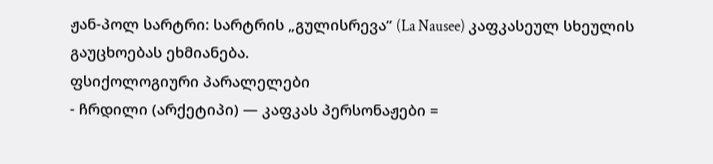ჟან-პოლ სარტრი: სარტრის „გულისრევა” (La Nausee) კაფკასეულ სხეულის გაუცხოებას ეხმიანება.
ფსიქოლოგიური პარალელები
- ჩრდილი (არქეტიპი) — კაფკას პერსონაჟები =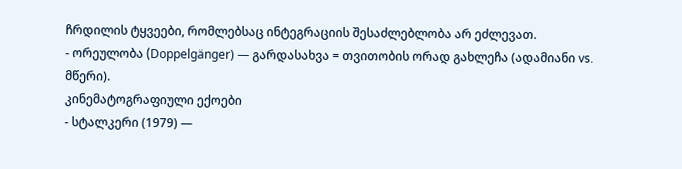ჩრდილის ტყვეები, რომლებსაც ინტეგრაციის შესაძლებლობა არ ეძლევათ.
- ორეულობა (Doppelgänger) — გარდასახვა = თვითობის ორად გახლეჩა (ადამიანი vs. მწერი).
კინემატოგრაფიული ექოები
- სტალკერი (1979) —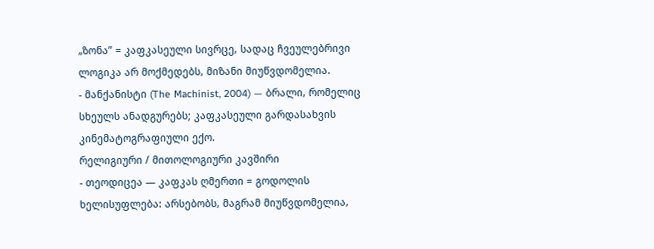„ზონა” = კაფკასეული სივრცე, სადაც ჩვეულებრივი ლოგიკა არ მოქმედებს, მიზანი მიუწვდომელია.
- მანქანისტი (The Machinist, 2004) — ბრალი, რომელიც სხეულს ანადგურებს; კაფკასეული გარდასახვის კინემატოგრაფიული ექო.
რელიგიური / მითოლოგიური კავშირი
- თეოდიცეა — კაფკას ღმერთი = გოდოლის ხელისუფლება: არსებობს, მაგრამ მიუწვდომელია,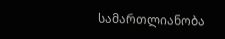სამართლიანობა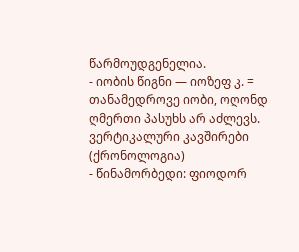წარმოუდგენელია.
- იობის წიგნი — იოზეფ კ. = თანამედროვე იობი, ოღონდ ღმერთი პასუხს არ აძლევს.
ვერტიკალური კავშირები (ქრონოლოგია)
- წინამორბედი: ფიოდორ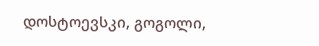დოსტოევსკი, გოგოლი,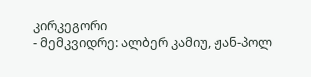კირკეგორი
- მემკვიდრე: ალბერ კამიუ, ჟან-პოლ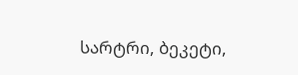სარტრი, ბეკეტი,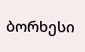ბორხესი